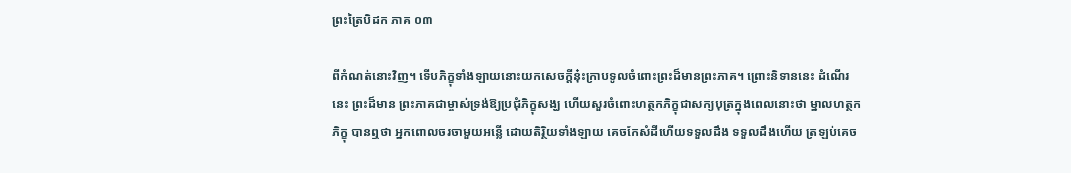ព្រះត្រៃបិដក ភាគ ០៣

ពីកំណត់នោះវិញ។ ទើបភិក្ខុទាំងឡាយនោះយកសេចក្ដីនុ៎ះក្រាបទូលចំពោះព្រះដ៏មានព្រះភាគ។ ព្រោះនិទាននេះ ដំណើរនេះ ព្រះដ៏មាន ព្រះភាគជាម្ចាស់ទ្រង់ឱ្យប្រជុំភិក្ខុសង្ឃ ហើយសួរចំពោះហត្ថកភិក្ខុជាសក្យបុត្រក្នុងពេលនោះថា ម្នាលហត្ថកភិក្ខុ បានឮថា អ្នកពោលចរចាមួយអន្លើ ដោយតិរ្ថិយទាំងឡាយ គេចកែសំដីហើយទទួលដឹង ទទួលដឹងហើយ ត្រឡប់គេច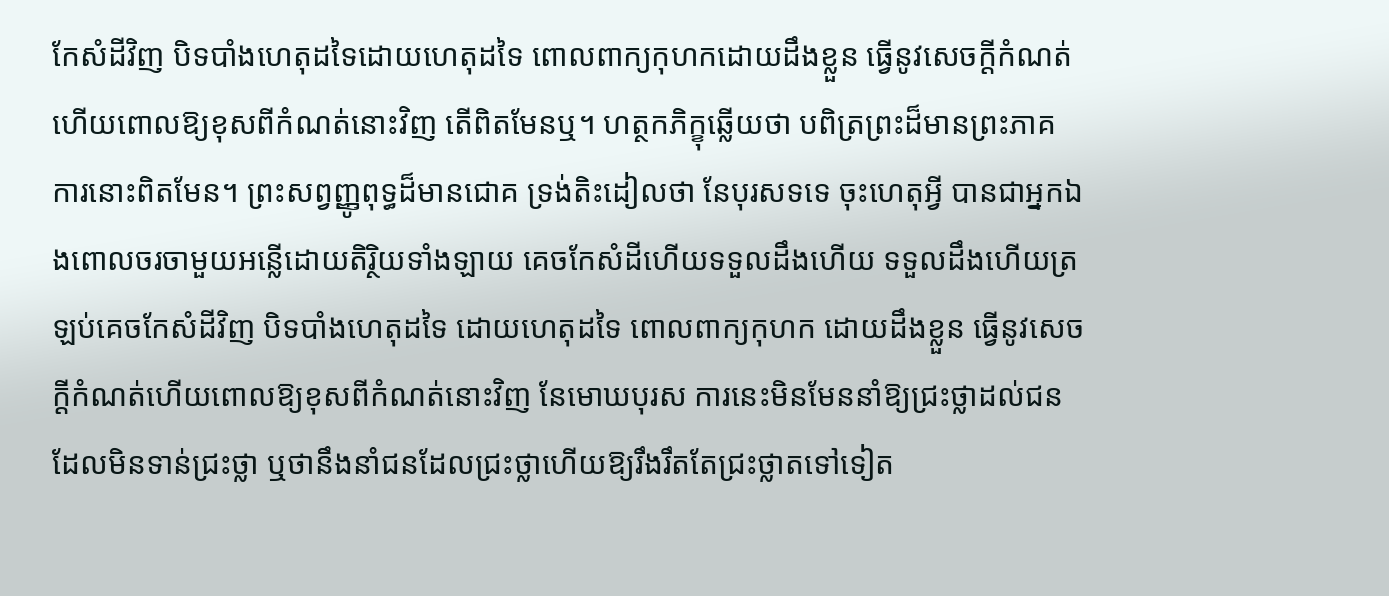កែសំដីវិញ បិទបាំងហេតុដទៃដោយហេតុដទៃ ពោលពាក្យកុហកដោយដឹងខ្លួន ធ្វើនូវសេចក្ដីកំណត់ហើយពោលឱ្យខុសពីកំណត់នោះវិញ តើពិតមែនឬ។ ហត្ថកភិក្ខុឆ្លើយថា បពិត្រព្រះដ៏មានព្រះភាគ ការនោះពិតមែន។ ព្រះសព្វញ្ញូពុទ្ធដ៏មានជោគ ទ្រង់តិះដៀលថា នែបុរសទទេ ចុះហេតុអ្វី បានជាអ្នកឯងពោលចរចាមួយអន្លើដោយតិរ្ថិយទាំងឡាយ គេចកែសំដីហើយទទួលដឹងហើយ ទទួលដឹងហើយត្រឡប់គេចកែសំដីវិញ បិទបាំងហេតុដទៃ ដោយហេតុដទៃ ពោលពាក្យកុហក ដោយដឹងខ្លួន ធ្វើនូវសេចក្ដីកំណត់ហើយពោលឱ្យខុសពីកំណត់នោះវិញ នែមោឃបុរស ការនេះមិនមែននាំឱ្យជ្រះថ្លាដល់ជនដែលមិនទាន់ជ្រះថ្លា ឬថានឹងនាំជនដែលជ្រះថ្លាហើយឱ្យរឹងរឹតតែជ្រះថ្លាតទៅទៀត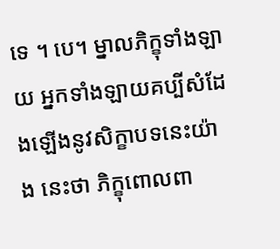ទេ ។ បេ។ ម្នាលភិក្ខុទាំងឡាយ អ្នកទាំងឡាយគប្បីសំដែងឡើងនូវសិក្ខាបទនេះយ៉ាង នេះថា ភិក្ខុពោលពា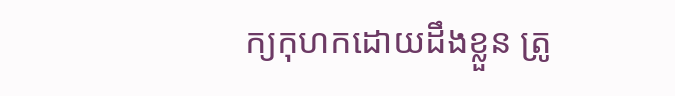ក្យកុហកដោយដឹងខ្លួន ត្រូ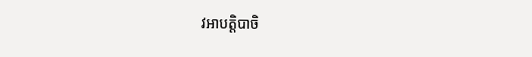វអាបត្ដិបាចិ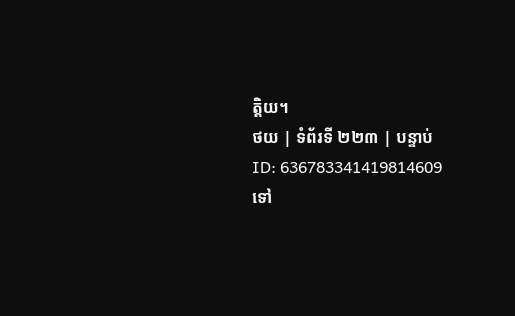ត្ដិយ។
ថយ | ទំព័រទី ២២៣ | បន្ទាប់
ID: 636783341419814609
ទៅ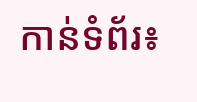កាន់ទំព័រ៖